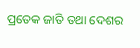ପ୍ରତେକ ଜାତି ତଥା ଦେଶର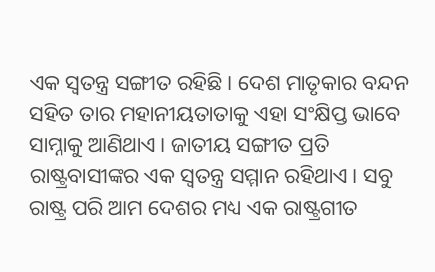ଏକ ସ୍ୱତନ୍ତ୍ର ସଙ୍ଗୀତ ରହିଛି। ଦେଶ ମାତୃକାର ବନ୍ଦନ ସହିତ ତାର ମହାନୀୟତାତାକୁ ଏହା ସଂକ୍ଷିପ୍ତ ଭାବେ ସାମ୍ନାକୁ ଆଣିଥାଏ। ଜାତୀୟ ସଙ୍ଗୀତ ପ୍ରତି ରାଷ୍ଟ୍ରବାସୀଙ୍କର ଏକ ସ୍ୱତନ୍ତ୍ର ସମ୍ମାନ ରହିଥାଏ। ସବୁ ରାଷ୍ଟ୍ର ପରି ଆମ ଦେଶର ମଧ୍ୟ ଏକ ରାଷ୍ଟ୍ରଗୀତ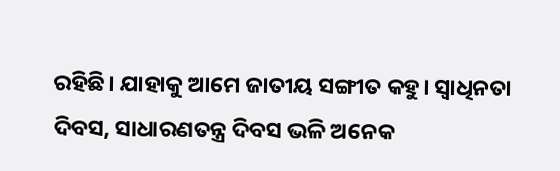ରହିଛି। ଯାହାକୁ ଆମେ ଜାତୀୟ ସଙ୍ଗୀତ କହୁ। ସ୍ୱାଧିନତା ଦିବସ, ସାଧାରଣତନ୍ତ୍ର ଦିବସ ଭଳି ଅନେକ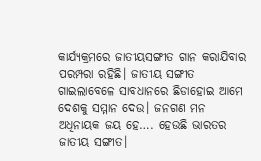କାର୍ଯ୍ୟକ୍ରମରେ ଜାତୀୟସଙ୍ଗୀତ ଗାନ କରାଯିବାର ପରମ୍ପରା ରହିଛି। ଜାତୀୟ ସଙ୍ଗୀତ ଗାଇଲାବେଳେ ସାବଧାନରେ ଛିଡାହୋଇ ଆମେ ଦେଶକୁ ସମ୍ମାନ ଦେଉ। ଜନଗଣ ମନ ଅଧିନାୟକ ଜୟ ହେ…. ହେଉଛି ଭାରତର ଜାତୀୟ ସଙ୍ଗୀତ।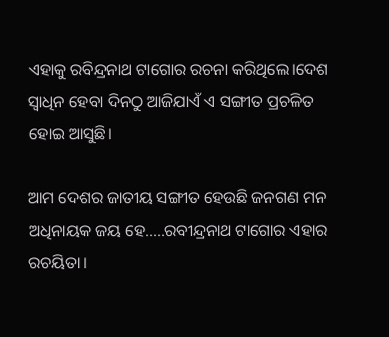ଏହାକୁ ରବିନ୍ଦ୍ରନାଥ ଟାଗୋର ରଚନା କରିଥିଲେ।ଦେଶ ସ୍ୱାଧିନ ହେବା ଦିନଠୁ ଆଜିଯାଏଁ ଏ ସଙ୍ଗୀତ ପ୍ରଚଳିତ ହୋଇ ଆସୁଛି।

ଆମ ଦେଶର ଜାତୀୟ ସଙ୍ଗୀତ ହେଉଛି ଜନଗଣ ମନ ଅଧିନାୟକ ଜୟ ହେ…..ରବୀନ୍ଦ୍ରନାଥ ଟାଗୋର ଏହାର ରଚୟିତା।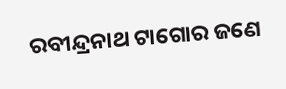ରବୀନ୍ଦ୍ରନାଥ ଟାଗୋର ଜଣେ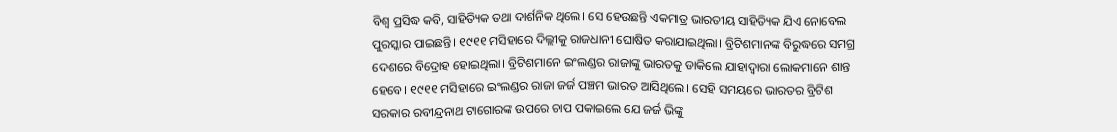ବିଶ୍ୱ ପ୍ରସିଦ୍ଧ କବି, ସାହିତ୍ୟିକ ତଥା ଦାର୍ଶନିକ ଥିଲେ। ସେ ହେଉଛନ୍ତି ଏକମାତ୍ର ଭାରତୀୟ ସାହିତ୍ୟିକ ଯିଏ ନୋବେଲ ପୁରସ୍କାର ପାଇଛନ୍ତି। ୧୯୧୧ ମସିହାରେ ଦିଲ୍ଲୀକୁ ରାଜଧାନୀ ଘୋଷିତ କରାଯାଇଥିଲା। ବ୍ରିଟିଶମାନଙ୍କ ବିରୁଦ୍ଧରେ ସମଗ୍ର ଦେଶରେ ବିଦ୍ରୋହ ହୋଇଥିଲା। ବ୍ରିଟିଶମାନେ ଇଂଲଣ୍ଡର ରାଜାଙ୍କୁ ଭାରତକୁ ଡାକିଲେ ଯାହାଦ୍ୱାରା ଲୋକମାନେ ଶାନ୍ତ ହେବେ। ୧୯୧୧ ମସିହାରେ ଇଂଲଣ୍ଡର ରାଜା ଜର୍ଜ ପଞ୍ଚମ ଭାରତ ଆସିଥିଲେ। ସେହି ସମୟରେ ଭାରତର ବ୍ରିଟିଶ ସରକାର ରବୀନ୍ଦ୍ରନାଥ ଟାଗୋରଙ୍କ ଉପରେ ଚାପ ପକାଇଲେ ଯେ ଜର୍ଜ ଭିଙ୍କୁ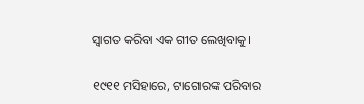ସ୍ୱାଗତ କରିବା ଏକ ଗୀତ ଲେଖିବାକୁ।

୧୯୧୧ ମସିହାରେ, ଟାଗୋରଙ୍କ ପରିବାର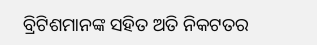ବ୍ରିଟିଶମାନଙ୍କ ସହିତ ଅତି ନିକଟତର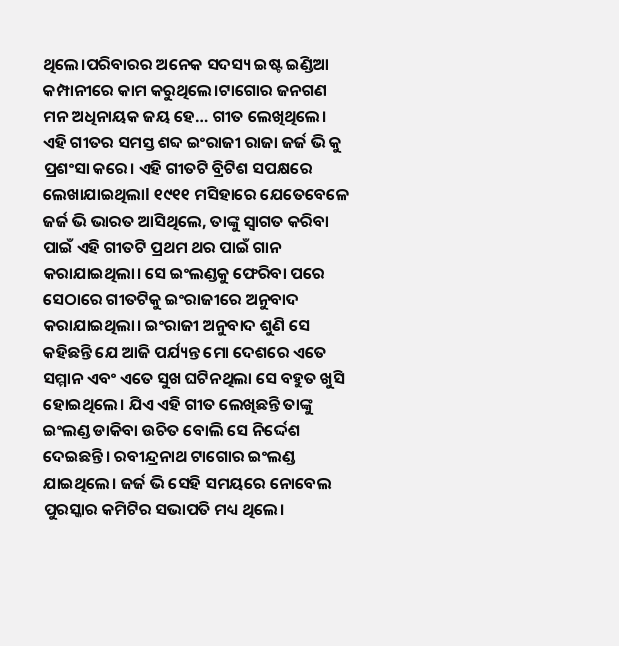ଥିଲେ।ପରିବାରର ଅନେକ ସଦସ୍ୟ ଇଷ୍ଟ ଇଣ୍ଡିଆ କମ୍ପାନୀରେ କାମ କରୁଥିଲେ।ଟାଗୋର ଜନଗଣ ମନ ଅଧିନାୟକ ଜୟ ହେ… ଗୀତ ଲେଖିଥିଲେ। ଏହି ଗୀତର ସମସ୍ତ ଶବ୍ଦ ଇଂରାଜୀ ରାଜା ଜର୍ଜ ଭି କୁ ପ୍ରଶଂସା କରେ। ଏହି ଗୀତଟି ବ୍ରିଟିଶ ସପକ୍ଷରେ ଲେଖାଯାଇଥିଲାl ୧୯୧୧ ମସିହାରେ ଯେତେବେଳେ ଜର୍ଜ ଭି ଭାରତ ଆସିଥିଲେ, ତାଙ୍କୁ ସ୍ୱାଗତ କରିବା ପାଇଁ ଏହି ଗୀତଟି ପ୍ରଥମ ଥର ପାଇଁ ଗାନ କରାଯାଇଥିଲା। ସେ ଇଂଲଣ୍ଡକୁ ଫେରିବା ପରେ ସେଠାରେ ଗୀତଟିକୁ ଇଂରାଜୀରେ ଅନୁବାଦ କରାଯାଇଥିଲା। ଇଂରାଜୀ ଅନୁବାଦ ଶୁଣି ସେ କହିଛନ୍ତି ଯେ ଆଜି ପର୍ଯ୍ୟନ୍ତ ମୋ ଦେଶରେ ଏତେ ସମ୍ମାନ ଏବଂ ଏତେ ସୁଖ ଘଟିନଥିଲା ସେ ବହୁତ ଖୁସି ହୋଇଥିଲେ। ଯିଏ ଏହି ଗୀତ ଲେଖିଛନ୍ତି ତାଙ୍କୁ ଇଂଲଣ୍ଡ ଡାକିବା ଉଚିତ ବୋଲି ସେ ନିର୍ଦ୍ଦେଶ ଦେଇଛନ୍ତି। ରବୀନ୍ଦ୍ରନାଥ ଟାଗୋର ଇଂଲଣ୍ଡ ଯାଇଥିଲେ। ଜର୍ଜ ଭି ସେହି ସମୟରେ ନୋବେଲ ପୁରସ୍କାର କମିଟିର ସଭାପତି ମଧ୍ୟ ଥିଲେ।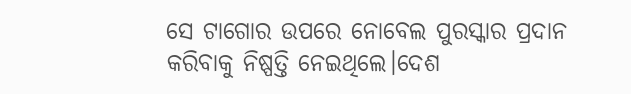ସେ ଟାଗୋର ଉପରେ ନୋବେଲ ପୁରସ୍କାର ପ୍ରଦାନ କରିବାକୁ ନିଷ୍ପତ୍ତି ନେଇଥିଲେ।ଦେଶ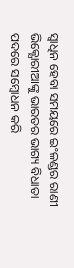ସ୍ୱାଧିନ ହେବା ସମୟରେ ଇଂଳଣ୍ଡର ରାଣୀ ଭିକ୍ଯୋରୀଆଙ୍କୁ ଭାରତର ଭାଗ୍ୟ ବିଧାତା ପଦରେ ସମ୍ବୋଧନ କରି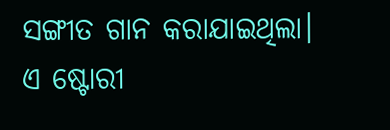ସଙ୍ଗୀତ ଗାନ କରାଯାଇଥିଲା।
ଏ ଷ୍ଟୋରୀ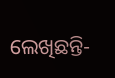ଲେଖିଛନ୍ତି-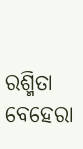ରଶ୍ମିତା ବେହେରା